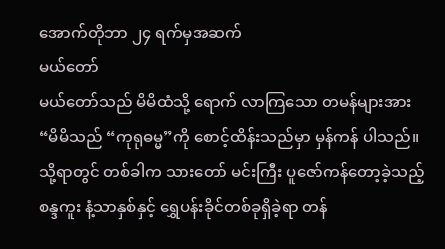အောက်တိုဘာ ၂၄ ရက်မှအဆက်
မယ်တော်
မယ်တော်သည် မိမိထံသို့ ရောက် လာကြသော တမန်များအား “မိမိသည် “ကုရုဓမ္မ”ကို စောင့်ထိန်းသည်မှာ မှန်ကန် ပါသည်။ သို့ရာတွင် တစ်ခါက သားတော် မင်းကြီး ပူဇော်ကန်တော့ခဲ့သည့် စန္ဒကူး နံ့သာနှစ်နှင့် ရွှေပန်းခိုင်တစ်ခုရှိခဲ့ရာ တန်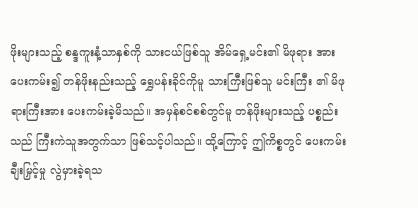ဖိုးများသည့် စန္ဒကူးနံ့သာနှစ်ကို သားငယ်ဖြစ်သူ အိမ်ရှေ့မင်း၏ မိဖုရား အားပေးကမ်း၍ တန်ဖိုးနည်းသည့် ရွှေပန်းခိုင်ကိုမူ သားကြီးဖြစ်သူ မင်းကြီး ၏ မိဖုရားကြီးအား ပေးကမ်းခဲ့မိသည်။ အမှန်စင်စစ်တွင်မူ တန်ဖိုးများသည့် ပစ္စည်းသည် ကြီးကဲသူအတွက်သာ ဖြစ်သင့်ပါသည်။ ထို့ကြောင့် ဤကိစ္စတွင် ပေးကမ်းချီးမြှင့်မှု လွဲမှားခဲ့ရသ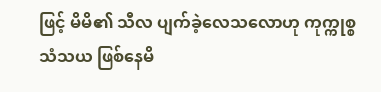ဖြင့် မိမိ၏ သီလ ပျက်ခဲ့လေသလောဟု ကုက္ကုစ္စ သံသယ ဖြစ်နေမိ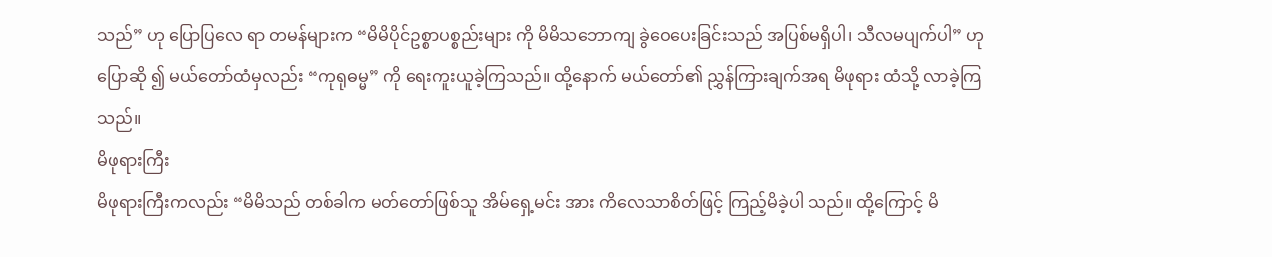သည်” ဟု ပြောပြလေ ရာ တမန်များက “မိမိပိုင်ဥစ္စာပစ္စည်းများ ကို မိမိသဘောကျ ခွဲဝေပေးခြင်းသည် အပြစ်မရှိပါ၊ သီလမပျက်ပါ” ဟု ပြောဆို ၍ မယ်တော်ထံမှလည်း “ကုရုဓမ္မ” ကို ရေးကူးယူခဲ့ကြသည်။ ထို့နောက် မယ်တော်၏ ညွှန်ကြားချက်အရ မိဖုရား ထံသို့ လာခဲ့ကြသည်။
မိဖုရားကြီး
မိဖုရားကြီးကလည်း “မိမိသည် တစ်ခါက မတ်တော်ဖြစ်သူ အိမ်ရှေ့မင်း အား ကိလေသာစိတ်ဖြင့် ကြည့်မိခဲ့ပါ သည်။ ထို့ကြောင့် မိ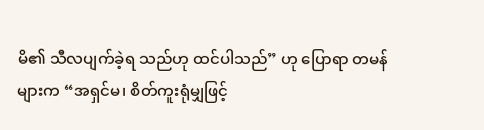မိ၏ သီလပျက်ခဲ့ရ သည်ဟု ထင်ပါသည်” ဟု ပြောရာ တမန် များက “အရှင်မ၊ စိတ်ကူးရုံမျှဖြင့်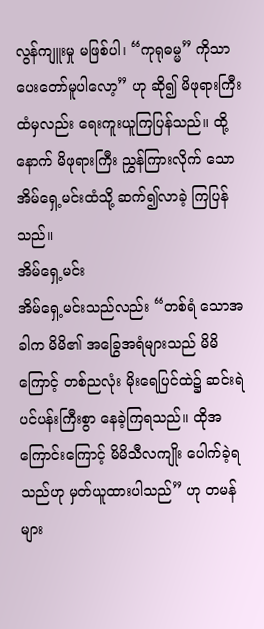လွန်ကျူးမှု မဖြစ်ပါ၊ “ကုရုဓမ္မ” ကိုသာ ပေးတော်မူပါလော့” ဟု ဆို၍ မိဖုရားကြီး ထံမှလည်း ရေးကူးယူကြပြန်သည်။ ထို့နောက် မိဖုရားကြီး ညွှန်ကြားလိုက် သော အိမ်ရှေ့မင်းထံသို့ ဆက်၍လာခဲ့ ကြပြန်သည်။
အိမ်ရှေ့မင်း
အိမ်ရှေ့မင်းသည်လည်း “တစ်ရံ သောအခါက မိမိ၏ အခြွေအရံများသည် မိမိကြောင့် တစ်ညလုံး မိုးရေပြင်ထဲ၌ ဆင်းရဲပင်ပန်းကြီးစွာ နေခဲ့ကြရသည်။ ထိုအကြောင်းကြောင့် မိမိသီလကျိုး ပေါက်ခဲ့ရသည်ဟု မှတ်ယူထားပါသည်” ဟု တမန်များ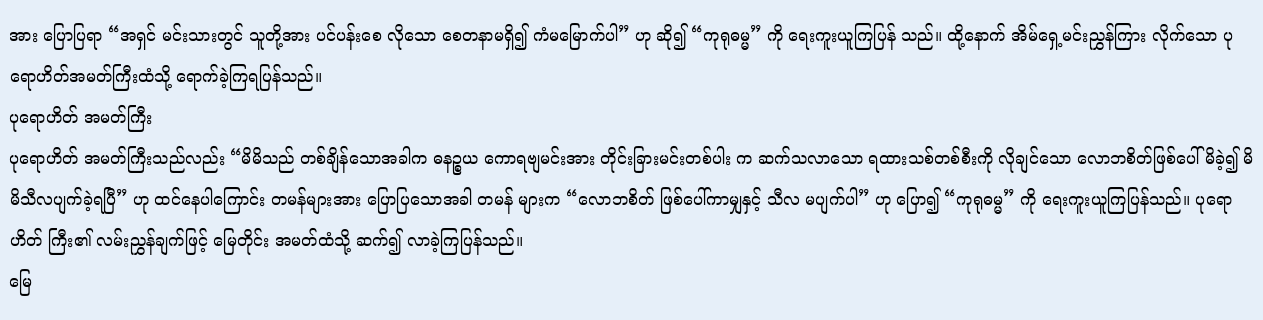အား ပြောပြရာ “အရှင် မင်းသားတွင် သူတို့အား ပင်ပန်းစေ လိုသော စေတနာမရှိ၍ ကံမမြောက်ပါ” ဟု ဆို၍ “ကုရုဓမ္မ” ကို ရေးကူးယူကြပြန် သည်။ ထို့နောက် အိမ်ရှေ့မင်းညွှန်ကြား လိုက်သော ပုရောဟိတ်အမတ်ကြီးထံသို့ ရောက်ခဲ့ကြရပြန်သည်။
ပုရောဟိတ် အမတ်ကြီး
ပုရောဟိတ် အမတ်ကြီးသည်လည်း “မိမိသည် တစ်ချိန်သောအခါက ဓနဉ္စယ ကောရဗျမင်းအား တိုင်းခြားမင်းတစ်ပါး က ဆက်သလာသော ရထားသစ်တစ်စီးကို လိုချင်သော လောဘစိတ်ဖြစ်ပေါ်မိခဲ့၍ မိမိသီလပျက်ခဲ့ရပြီ” ဟု ထင်နေပါကြောင်း တမန်များအား ပြောပြသောအခါ တမန် များက “လောဘစိတ် ဖြစ်ပေါ်ကာမျှနှင့် သီလ မပျက်ပါ” ဟု ပြော၍ “ကုရုဓမ္မ” ကို ရေးကူးယူကြပြန်သည်။ ပုရောဟိတ် ကြီး၏ လမ်းညွှန်ချက်ဖြင့် မြေတိုင်း အမတ်ထံသို့ ဆက်၍ လာခဲ့ကြပြန်သည်။
မြေ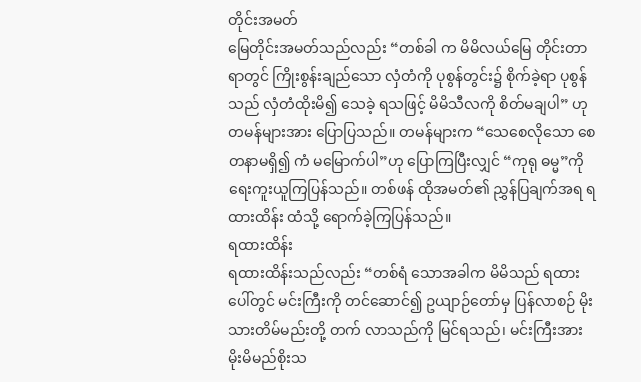တိုင်းအမတ်
မြေတိုင်းအမတ်သည်လည်း “တစ်ခါ က မိမိလယ်မြေ တိုင်းတာရာတွင် ကြိုးစွန်းချည်သော လှံတံကို ပုစွန်တွင်း၌ စိုက်ခဲ့ရာ ပုစွန်သည် လှံတံထိုးမိ၍ သေခဲ့ ရသဖြင့် မိမိသီလကို စိတ်မချပါ” ဟု တမန်များအား ပြောပြသည်။ တမန်များက “သေစေလိုသော စေတနာမရှိ၍ ကံ မမြောက်ပါ”ဟု ပြောကြပြီးလျှင် “ကုရု ဓမ္မ”ကို ရေးကူးယူကြပြန်သည်။ တစ်ဖန် ထိုအမတ်၏ ညွှန်ပြချက်အရ ရထားထိန်း ထံသို့ ရောက်ခဲ့ကြပြန်သည်။
ရထားထိန်း
ရထားထိန်းသည်လည်း “တစ်ရံ သောအခါက မိမိသည် ရထားပေါ်တွင် မင်းကြီးကို တင်ဆောင်၍ ဥယျာဉ်တော်မှ ပြန်လာစဉ် မိုးသားတိမ်မည်းတို့ တက် လာသည်ကို မြင်ရသည်၊ မင်းကြီးအား မိုးမိမည်စိုးသ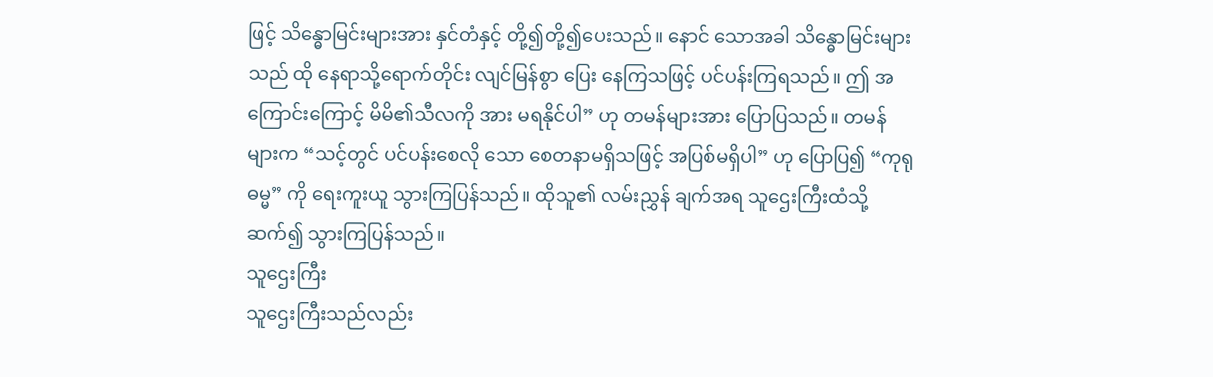ဖြင့် သိန္ဓောမြင်းများအား နှင်တံနှင့် တို့၍တို့၍ပေးသည်။ နောင် သောအခါ သိန္ဓောမြင်းများသည် ထို နေရာသို့ရောက်တိုင်း လျင်မြန်စွာ ပြေး နေကြသဖြင့် ပင်ပန်းကြရသည်။ ဤ အကြောင်းကြောင့် မိမိ၏သီလကို အား မရနိုင်ပါ” ဟု တမန်များအား ပြောပြသည်။ တမန်များက “သင့်တွင် ပင်ပန်းစေလို သော စေတနာမရှိသဖြင့် အပြစ်မရှိပါ” ဟု ပြောပြ၍ “ကုရုဓမ္မ” ကို ရေးကူးယူ သွားကြပြန်သည်။ ထိုသူ၏ လမ်းညွှန် ချက်အရ သူဌေးကြီးထံသို့ ဆက်၍ သွားကြပြန်သည်။
သူဌေးကြီး
သူဌေးကြီးသည်လည်း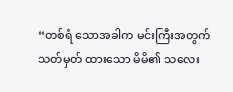“တစ်ရံ သောအခါက မင်းကြီးအတွက် သတ်မှတ် ထားသော မိမိ၏ သလေး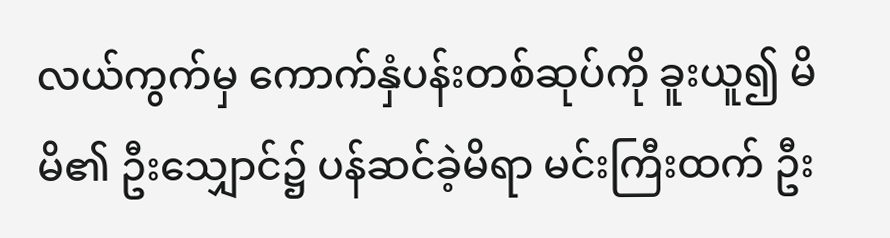လယ်ကွက်မှ ကောက်နှံပန်းတစ်ဆုပ်ကို ခူးယူ၍ မိမိ၏ ဦးသျှောင်၌ ပန်ဆင်ခဲ့မိရာ မင်းကြီးထက် ဦး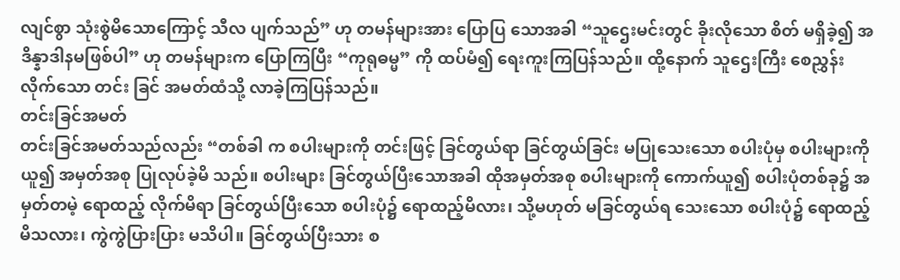လျင်စွာ သုံးစွဲမိသောကြောင့် သီလ ပျက်သည်” ဟု တမန်များအား ပြောပြ သောအခါ “သူဌေးမင်းတွင် ခိုးလိုသော စိတ် မရှိခဲ့၍ အဒိန္နာဒါနမဖြစ်ပါ” ဟု တမန်များက ပြောကြပြီး “ကုရုဓမ္မ” ကို ထပ်မံ၍ ရေးကူးကြပြန်သည်။ ထို့နောက် သူဌေးကြီး စေညွှန်းလိုက်သော တင်း ခြင် အမတ်ထံသို့ လာခဲ့ကြပြန်သည်။
တင်းခြင်အမတ်
တင်းခြင်အမတ်သည်လည်း “တစ်ခါ က စပါးများကို တင်းဖြင့် ခြင်တွယ်ရာ ခြင်တွယ်ခြင်း မပြုသေးသော စပါးပုံမှ စပါးများကို ယူ၍ အမှတ်အစု ပြုလုပ်ခဲ့မိ သည်။ စပါးများ ခြင်တွယ်ပြီးသောအခါ ထိုအမှတ်အစု စပါးများကို ကောက်ယူ၍ စပါးပုံတစ်ခု၌ အမှတ်တမဲ့ ရောထည့် လိုက်မိရာ ခြင်တွယ်ပြီးသော စပါးပုံ၌ ရောထည့်မိလား၊ သို့မဟုတ် မခြင်တွယ်ရ သေးသော စပါးပုံ၌ ရောထည့်မိသလား၊ ကွဲကွဲပြားပြား မသိပါ။ ခြင်တွယ်ပြီးသား စ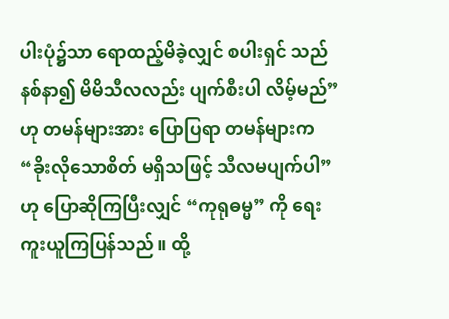ပါးပုံ၌သာ ရောထည့်မိခဲ့လျှင် စပါးရှင် သည် နစ်နာ၍ မိမိသီလလည်း ပျက်စီးပါ လိမ့်မည်” ဟု တမန်များအား ပြောပြရာ တမန်များက “ခိုးလိုသောစိတ် မရှိသဖြင့် သီလမပျက်ပါ” ဟု ပြောဆိုကြပြီးလျှင် “ကုရုဓမ္မ” ကို ရေးကူးယူကြပြန်သည်။ ထို့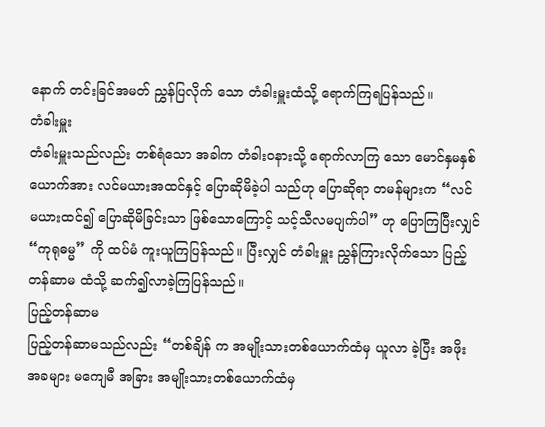နောက် တင်းခြင်အမတ် ညွှန်ပြလိုက် သော တံခါးမှူးထံသို့ ရောက်ကြရပြန်သည်။
တံခါးမှူး
တံခါးမှူးသည်လည်း တစ်ရံသော အခါက တံခါးဝနားသို့ ရောက်လာကြ သော မောင်နှမနှစ်ယောက်အား လင်မယားအထင်နှင့် ပြောဆိုမိခဲ့ပါ သည်ဟု ပြောဆိုရာ တမန်များက “လင်မယားထင်၍ ပြောဆိုမိခြင်းသာ ဖြစ်သောကြောင့် သင့်သီလမပျက်ပါ” ဟု ပြောကြပြီးလျှင် “ကုရုဓမ္မ” ကို ထပ်မံ ကူးယူကြပြန်သည်။ ပြီးလျှင် တံခါးမှူး ညွှန်ကြားလိုက်သော ပြည့်တန်ဆာမ ထံသို့ ဆက်၍လာခဲ့ကြပြန်သည်။
ပြည့်တန်ဆာမ
ပြည့်တန်ဆာမသည်လည်း “တစ်ချိန် က အမျိုးသားတစ်ယောက်ထံမှ ယူလာ ခဲ့ပြီး အဖိုးအခများ မကျေမီ အခြား အမျိုးသားတစ်ယောက်ထံမှ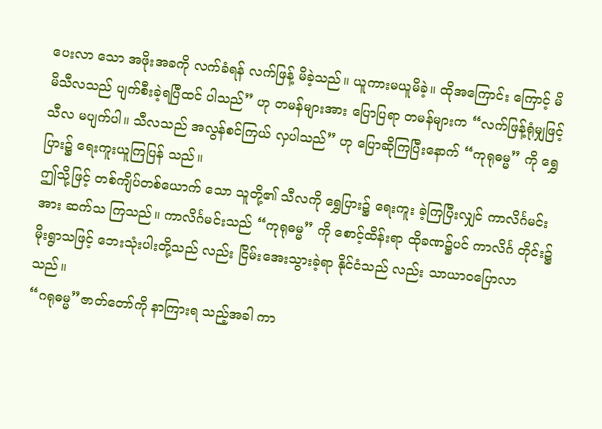ပေးလာ သော အဖိုးအခကို လက်ခံရန် လက်ဖြန့် မိခဲ့သည်။ ယူကားမယူမိခဲ့။ ထိုအကြောင်း ကြောင့် မိမိသီလသည် ပျက်စီးခဲ့ရပြီထင် ပါသည်” ဟု တမန်များအား ပြောပြရာ တမန်များက “လက်ဖြန့်ရုံမျှဖြင့် သီလ မပျက်ပါ။ သီလသည် အလွန်စင်ကြယ် လှပါသည်” ဟု ပြောဆိုကြပြီးနောက် “ကုရုဓမ္မ” ကို ရွှေပြား၌ ရေးကူးယူကြပြန် သည်။
ဤသို့ဖြင့် တစ်ကျိပ်တစ်ယောက် သော သူတို့၏ သီလကို ရွှေပြား၌ ရေးကူး ခဲ့ကြပြီးလျှင် ကာလိင်္ဂမင်းအား ဆက်သ ကြသည်။ ကာလိင်္ဂမင်းသည် “ကုရုဓမ္မ” ကို စောင့်ထိန်းရာ ထိုခဏ၌ပင် ကာလိင်္ဂ တိုင်း၌ မိုးရွာသဖြင့် ဘေးသုံးပါးတို့သည် လည်း ငြိမ်းအေးသွားခဲ့ရာ နိုင်ငံသည် လည်း သာယာဝပြောလာသည်။
“ဂရုဓမ္မ”ဇာတ်တော်ကို နာကြားရ သည့်အခါ ကာ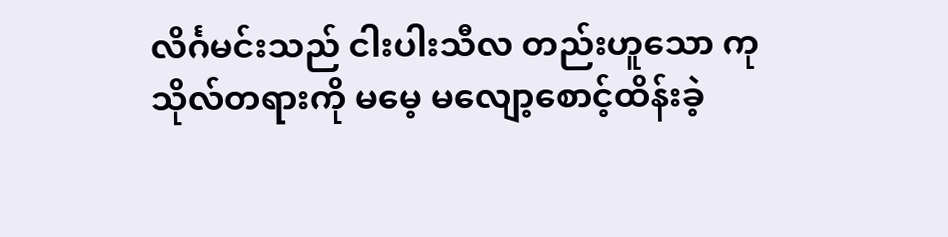လိင်္ဂမင်းသည် ငါးပါးသီလ တည်းဟူသော ကုသိုလ်တရားကို မမေ့ မလျော့စောင့်ထိန်းခဲ့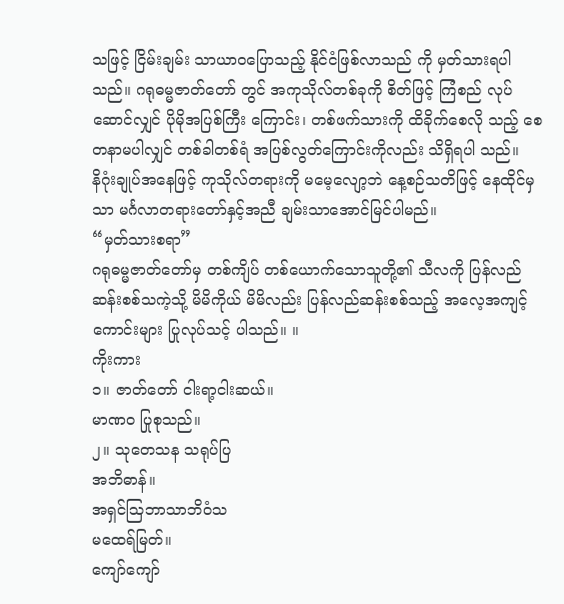သဖြင့် ငြိမ်းချမ်း သာယာဝပြောသည့် နိုင်ငံဖြစ်လာသည် ကို မှတ်သားရပါသည်။ ဂရုဓမ္မဇာတ်တော် တွင် အကုသိုလ်တစ်ခုကို စိတ်ဖြင့် ကြံစည် လုပ်ဆောင်လျှင် ပိုမိုအပြစ်ကြီး ကြောင်း၊ တစ်ဖက်သားကို ထိခိုက်စေလို သည့် စေတနာမပါလျှင် တစ်ခါတစ်ရံ အပြစ်လွတ်ကြောင်းကိုလည်း သိရှိရပါ သည်။
နိဂုံးချုပ်အနေဖြင့် ကုသိုလ်တရားကို မမေ့လျော့ဘဲ နေ့စဉ်သတိဖြင့် နေထိုင်မှ သာ မင်္ဂလာတရားတော်နှင့်အညီ ချမ်းသာအောင်မြင်ပါမည်။
“မှတ်သားစရာ”
ဂရုဓမ္မဇာတ်တော်မှ တစ်ကျိပ် တစ်ယောက်သောသူတို့၏ သီလကို ပြန်လည်ဆန်းစစ်သကဲ့သို့ မိမိကိုယ် မိမိလည်း ပြန်လည်ဆန်းစစ်သည့် အလေ့အကျင့်ကောင်းများ ပြုလုပ်သင့် ပါသည်။ ။
ကိုးကား
၁။ ဇာတ်တော် ငါးရာ့ငါးဆယ်။
မာဏ၀ ပြုစုသည်။
၂။ သုတေသန သရုပ်ပြ
အဘိဓာန်။
အရှင်သြဘာသာဘိဝံသ
မထေရ်မြတ်။
ကျော်ကျော်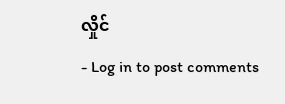လှိုင်
- Log in to post comments